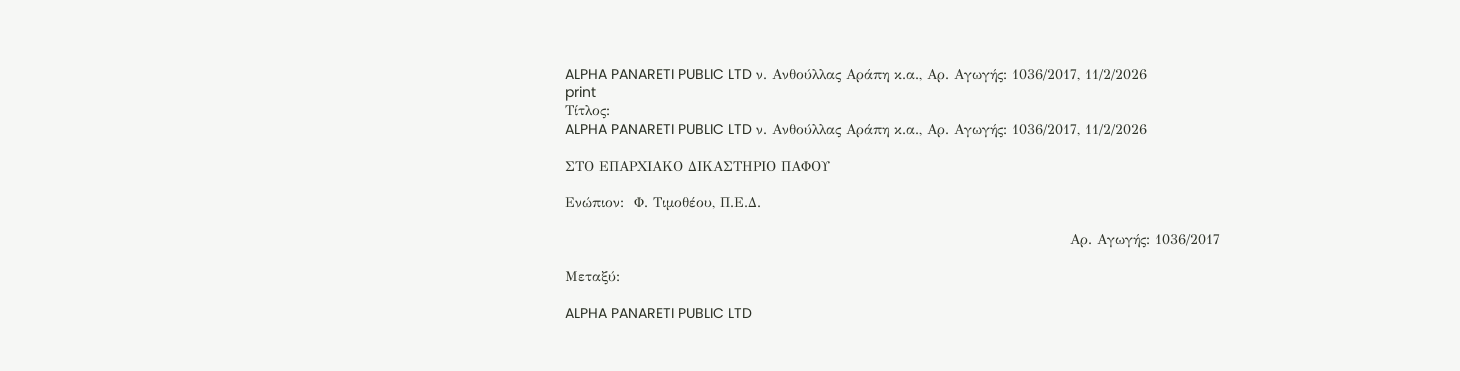ALPHA PANARETI PUBLIC LTD ν. Ανθούλλας Αράπη κ.α., Αρ. Aγωγής: 1036/2017, 11/2/2026
print
Τίτλος:
ALPHA PANARETI PUBLIC LTD ν. Ανθούλλας Αράπη κ.α., Αρ. Aγωγής: 1036/2017, 11/2/2026

ΣΤΟ ΕΠΑΡΧΙΑΚΟ ΔΙΚΑΣΤΗΡΙΟ ΠΑΦΟΥ

Ενώπιον:  Φ. Τιμοθέου, Π.Ε.Δ.

                                                                                                     Αρ. Aγωγής: 1036/2017

Μεταξύ:

ALPHA PANARETI PUBLIC LTD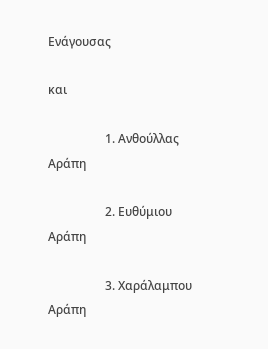Ενάγουσας

και

                   1. Ανθούλλας Αράπη

                   2. Ευθύμιου Αράπη

                   3. Χαράλαμπου Αράπη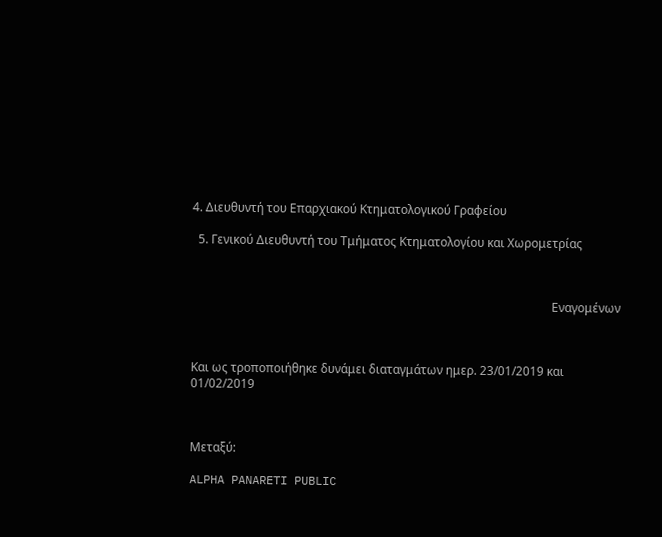4. Διευθυντή του Επαρχιακού Κτηματολογικού Γραφείου

  5. Γενικού Διευθυντή του Τμήματος Κτηματολογίου και Χωρομετρίας



                                                                                                                        Εναγομένων



Και ως τροποποιήθηκε δυνάμει διαταγμάτων ημερ. 23/01/2019 και 01/02/2019



Μεταξύ:

ALPHA PANARETI PUBLIC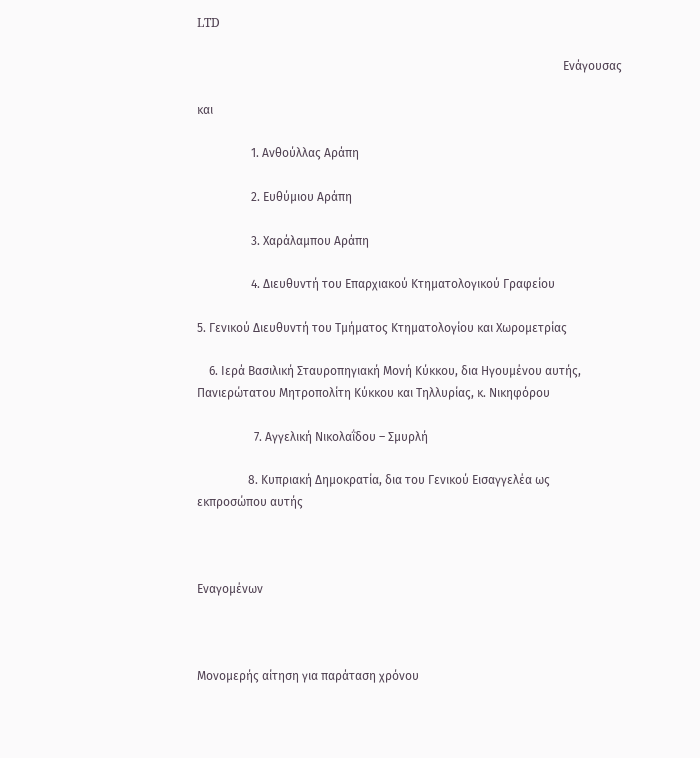LTD

                                                                                                                          Ενάγουσας

και

                  1. Ανθούλλας Αράπη

                  2. Ευθύμιου Αράπη

                  3. Χαράλαμπου Αράπη

                  4. Διευθυντή του Επαρχιακού Κτηματολογικού Γραφείου

5. Γενικού Διευθυντή του Τμήματος Κτηματολογίου και Χωρομετρίας

    6. Ιερά Βασιλική Σταυροπηγιακή Μονή Κύκκου, δια Ηγουμένου αυτής,       Πανιερώτατου Μητροπολίτη Κύκκου και Τηλλυρίας, κ. Νικηφόρου

                   7. Αγγελική Νικολαΐδου – Σμυρλή

                 8. Κυπριακή Δημοκρατία, δια του Γενικού Εισαγγελέα ως εκπροσώπου αυτής



Εναγομένων



Μονομερής αίτηση για παράταση χρόνου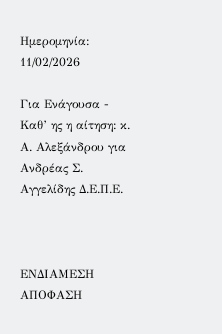Ημερομηνία: 11/02/2026

Για Ενάγουσα - Καθ’ ης η αίτηση: κ. Α. Αλεξάνδρου για Ανδρέας Σ. Αγγελίδης Δ.Ε.Π.Ε.



ΕΝΔΙΑΜΕΣΗ ΑΠΟΦΑΣΗ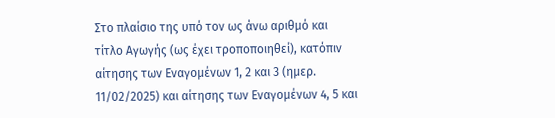Στο πλαίσιο της υπό τον ως άνω αριθμό και τίτλο Αγωγής (ως έχει τροποποιηθεί), κατόπιν αίτησης των Εναγομένων 1, 2 και 3 (ημερ. 11/02/2025) και αίτησης των Εναγομένων 4, 5 και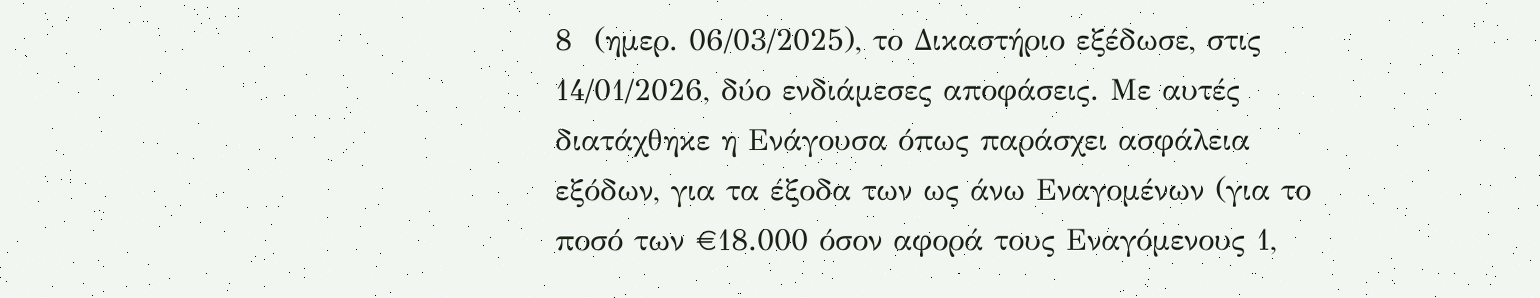8  (ημερ. 06/03/2025), το Δικαστήριο εξέδωσε, στις 14/01/2026, δύο ενδιάμεσες αποφάσεις. Με αυτές διατάχθηκε η Ενάγουσα όπως παράσχει ασφάλεια εξόδων, για τα έξοδα των ως άνω Εναγομένων (για το ποσό των €18.000 όσον αφορά τους Εναγόμενους 1,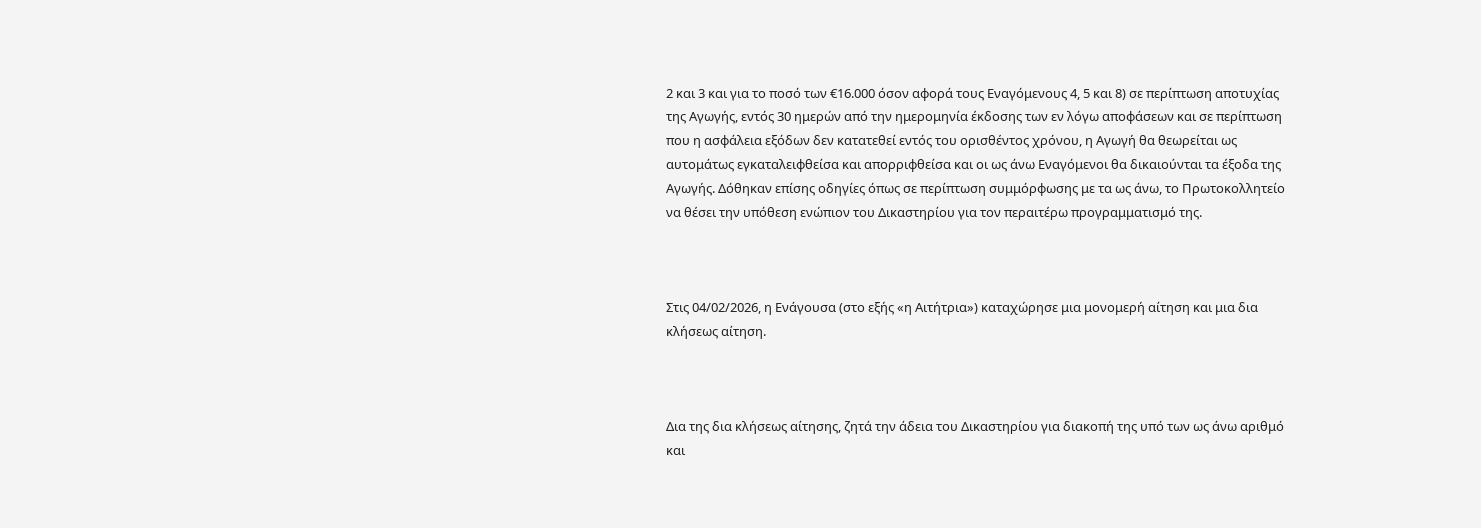2 και 3 και για το ποσό των €16.000 όσον αφορά τους Εναγόμενους 4, 5 και 8) σε περίπτωση αποτυχίας της Αγωγής, εντός 30 ημερών από την ημερομηνία έκδοσης των εν λόγω αποφάσεων και σε περίπτωση που η ασφάλεια εξόδων δεν κατατεθεί εντός του ορισθέντος χρόνου, η Αγωγή θα θεωρείται ως αυτομάτως εγκαταλειφθείσα και απορριφθείσα και οι ως άνω Εναγόμενοι θα δικαιούνται τα έξοδα της Αγωγής. Δόθηκαν επίσης οδηγίες όπως σε περίπτωση συμμόρφωσης με τα ως άνω, το Πρωτοκολλητείο να θέσει την υπόθεση ενώπιον του Δικαστηρίου για τον περαιτέρω προγραμματισμό της.



Στις 04/02/2026, η Ενάγουσα (στο εξής «η Αιτήτρια») καταχώρησε μια μονομερή αίτηση και μια δια κλήσεως αίτηση.



Δια της δια κλήσεως αίτησης, ζητά την άδεια του Δικαστηρίου για διακοπή της υπό των ως άνω αριθμό και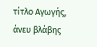τίτλο Αγωγής, άνευ βλάβης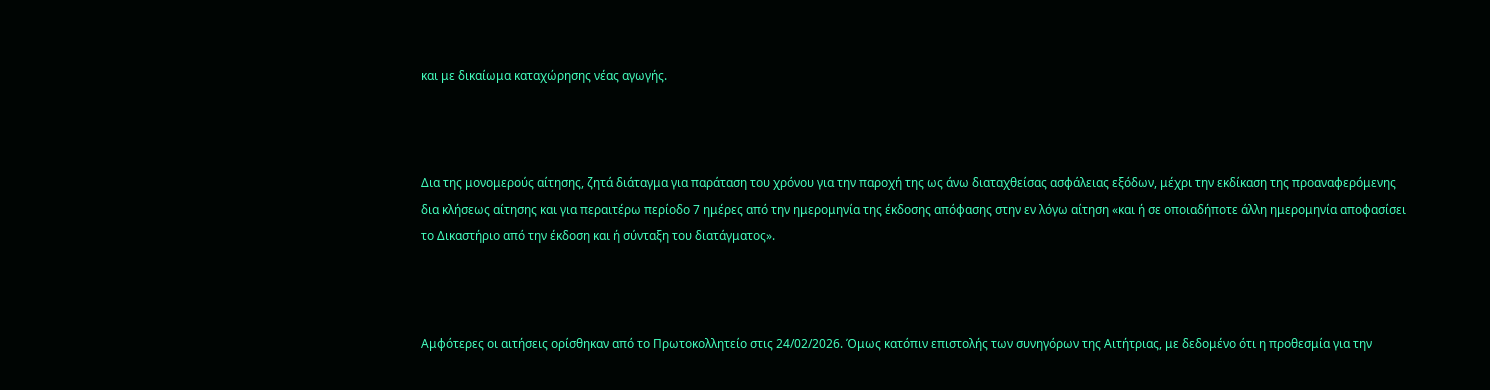και με δικαίωμα καταχώρησης νέας αγωγής.



Δια της μονομερούς αίτησης, ζητά διάταγμα για παράταση του χρόνου για την παροχή της ως άνω διαταχθείσας ασφάλειας εξόδων, μέχρι την εκδίκαση της προαναφερόμενης δια κλήσεως αίτησης και για περαιτέρω περίοδο 7 ημέρες από την ημερομηνία της έκδοσης απόφασης στην εν λόγω αίτηση «και ή σε οποιαδήποτε άλλη ημερομηνία αποφασίσει το Δικαστήριο από την έκδοση και ή σύνταξη του διατάγματος».



Αμφότερες οι αιτήσεις ορίσθηκαν από το Πρωτοκολλητείο στις 24/02/2026. Όμως κατόπιν επιστολής των συνηγόρων της Αιτήτριας, με δεδομένο ότι η προθεσμία για την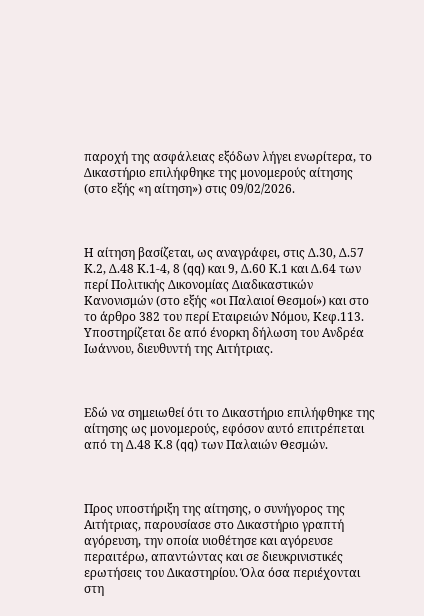παροχή της ασφάλειας εξόδων λήγει ενωρίτερα, το Δικαστήριο επιλήφθηκε της μονομερούς αίτησης (στο εξής «η αίτηση») στις 09/02/2026.



Η αίτηση βασίζεται, ως αναγράφει, στις Δ.30, Δ.57 Κ.2, Δ.48 Κ.1-4, 8 (qq) και 9, Δ.60 Κ.1 και Δ.64 των περί Πολιτικής Δικονομίας Διαδικαστικών Κανονισμών (στο εξής «οι Παλαιοί Θεσμοί») και στο το άρθρο 382 του περί Εταιρειών Νόμου, Κεφ.113. Υποστηρίζεται δε από ένορκη δήλωση του Ανδρέα Ιωάννου, διευθυντή της Αιτήτριας.



Εδώ να σημειωθεί ότι το Δικαστήριο επιλήφθηκε της αίτησης ως μονομερούς, εφόσον αυτό επιτρέπεται από τη Δ.48 Κ.8 (qq) των Παλαιών Θεσμών.



Προς υποστήριξη της αίτησης, ο συνήγορος της Αιτήτριας, παρουσίασε στο Δικαστήριο γραπτή αγόρευση, την οποία υιοθέτησε και αγόρευσε περαιτέρω, απαντώντας και σε διευκρινιστικές ερωτήσεις του Δικαστηρίου. Όλα όσα περιέχονται στη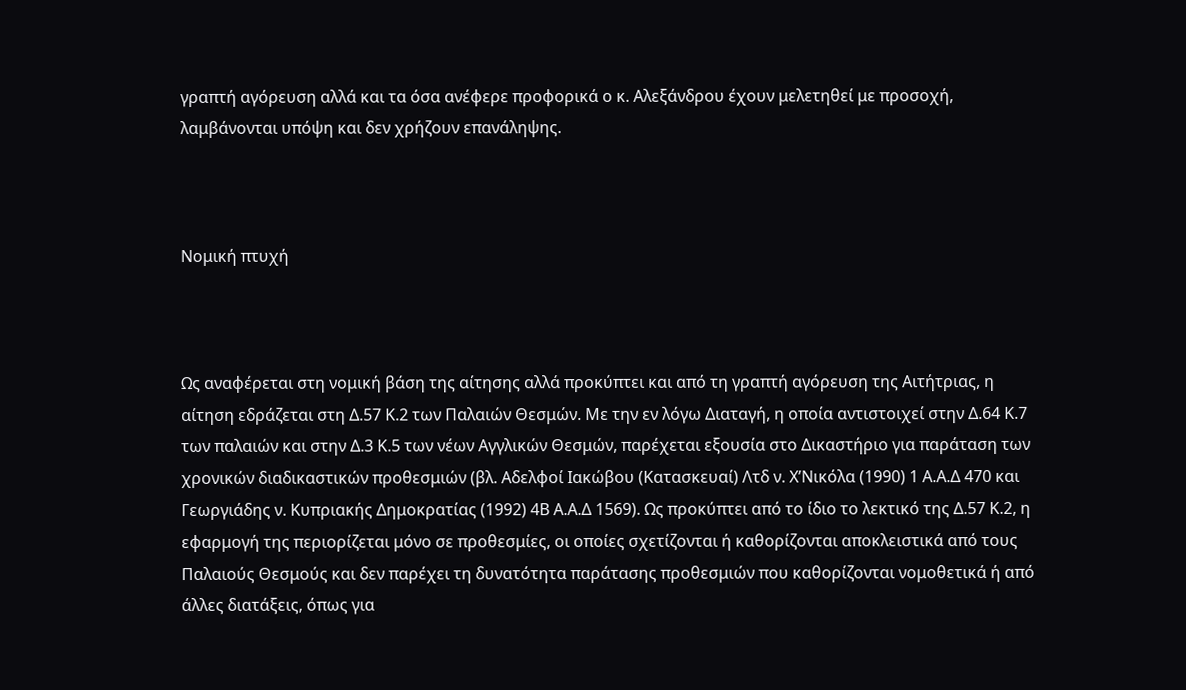γραπτή αγόρευση αλλά και τα όσα ανέφερε προφορικά ο κ. Αλεξάνδρου έχουν μελετηθεί με προσοχή, λαμβάνονται υπόψη και δεν χρήζουν επανάληψης.



Νομική πτυχή



Ως αναφέρεται στη νομική βάση της αίτησης αλλά προκύπτει και από τη γραπτή αγόρευση της Αιτήτριας, η αίτηση εδράζεται στη Δ.57 Κ.2 των Παλαιών Θεσμών. Με την εν λόγω Διαταγή, η οποία αντιστοιχεί στην Δ.64 Κ.7 των παλαιών και στην Δ.3 Κ.5 των νέων Αγγλικών Θεσμών, παρέχεται εξουσία στο Δικαστήριο για παράταση των χρονικών διαδικαστικών προθεσμιών (βλ. Αδελφοί Ιακώβου (Κατασκευαί) Λτδ ν. Χ’Νικόλα (1990) 1 Α.Α.Δ 470 και Γεωργιάδης ν. Κυπριακής Δημοκρατίας (1992) 4Β Α.Α.Δ 1569). Ως προκύπτει από το ίδιο το λεκτικό της Δ.57 Κ.2, η εφαρμογή της περιορίζεται μόνο σε προθεσμίες, οι οποίες σχετίζονται ή καθορίζονται αποκλειστικά από τους Παλαιούς Θεσμούς και δεν παρέχει τη δυνατότητα παράτασης προθεσμιών που καθορίζονται νομοθετικά ή από άλλες διατάξεις, όπως για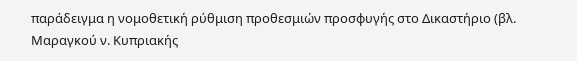παράδειγμα η νομοθετική ρύθμιση προθεσμιών προσφυγής στο Δικαστήριο (βλ. Μαραγκού ν. Κυπριακής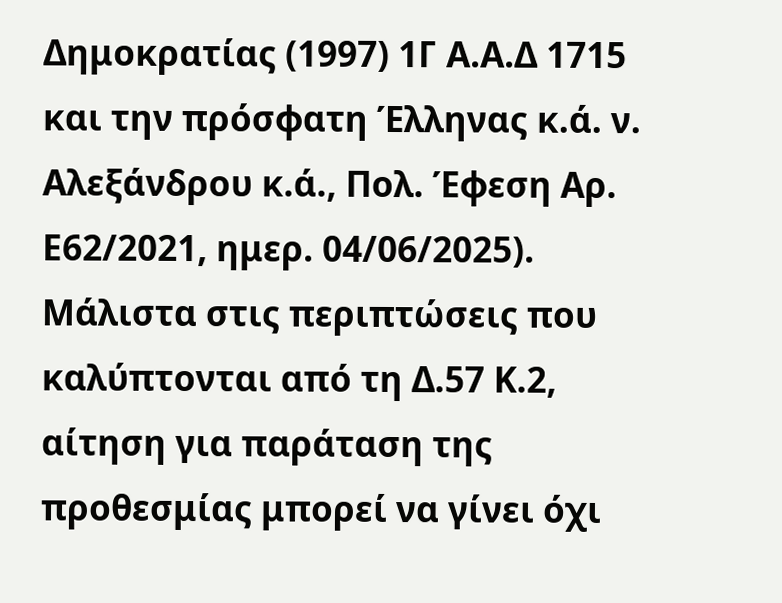Δημοκρατίας (1997) 1Γ Α.Α.Δ 1715 και την πρόσφατη Έλληνας κ.ά. ν. Αλεξάνδρου κ.ά., Πολ. Έφεση Αρ. Ε62/2021, ημερ. 04/06/2025). Μάλιστα στις περιπτώσεις που καλύπτονται από τη Δ.57 Κ.2, αίτηση για παράταση της προθεσμίας μπορεί να γίνει όχι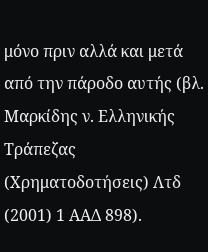μόνο πριν αλλά και μετά από την πάροδο αυτής (βλ. Μαρκίδης ν. Ελληνικής Τράπεζας (Χρηματοδοτήσεις) Λτδ (2001) 1 ΑΑΔ 898).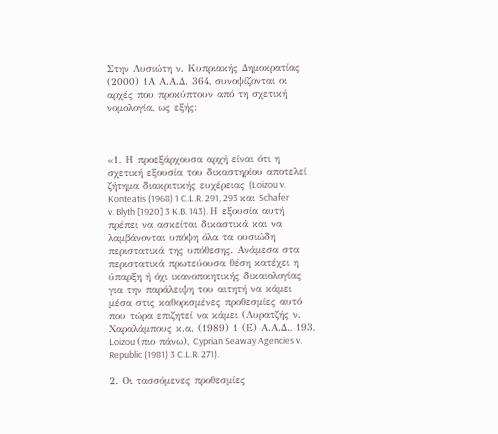Στην Λυσιώτη ν. Κυπριακής Δημοκρατίας (2000) 1Α Α.Α.Δ. 364, συνοψίζονται οι αρχές που προκύπτουν από τη σχετική νομολογία, ως εξής:



«1. Η προεξάρχουσα αρχή είναι ότι η σχετική εξουσία του δικαστηρίου αποτελεί ζήτημα διακριτικής ευχέρειας (Loizou v. Konteatis (1968) 1 C.L.R. 291, 293 και Schafer v. Blyth [1920] 3 K.B. 143). Η εξουσία αυτή πρέπει να ασκείται δικαστικά και να λαμβάνονται υπόψη όλα τα ουσιώδη περιστατικά της υπόθεσης. Ανάμεσα στα περιστατικά πρωτεύουσα θέση κατέχει η ύπαρξη ή όχι ικανοποιητικής δικαιολογίας για την παράλειψη του αιτητή να κάμει μέσα στις καθορισμένες προθεσμίες αυτό που τώρα επιζητεί να κάμει (Λυρατζής ν. Χαραλάμπους κ.α. (1989) 1 (Ε) Α.Α.Δ., 193, Loizou (πιο πάνω), Cyprian Seaway Agencies v. Republic (1981) 3 C.L.R. 271).

2. Οι τασσόμενες προθεσμίες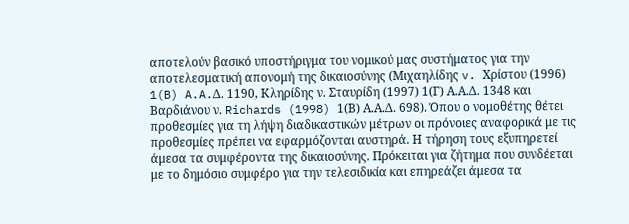αποτελούν βασικό υποστήριγμα του νομικού μας συστήματος για την αποτελεσματική απονομή της δικαιοσύνης (Μιχαηλίδης v. Χρίστου (1996) 1(B) A.A.Δ. 1190, Κληρίδης ν. Σταυρίδη (1997) 1(Γ) Α.Α.Δ. 1348 και Βαρδιάνου ν. Richards (1998) 1(Β) Α.Α.Δ. 698). Όπου ο νομοθέτης θέτει προθεσμίες για τη λήψη διαδικαστικών μέτρων οι πρόνοιες αναφορικά με τις προθεσμίες πρέπει να εφαρμόζονται αυστηρά. Η τήρηση τους εξυπηρετεί άμεσα τα συμφέροντα της δικαιοσύνης. Πρόκειται για ζήτημα που συνδέεται με το δημόσιο συμφέρο για την τελεσιδικία και επηρεάζει άμεσα τα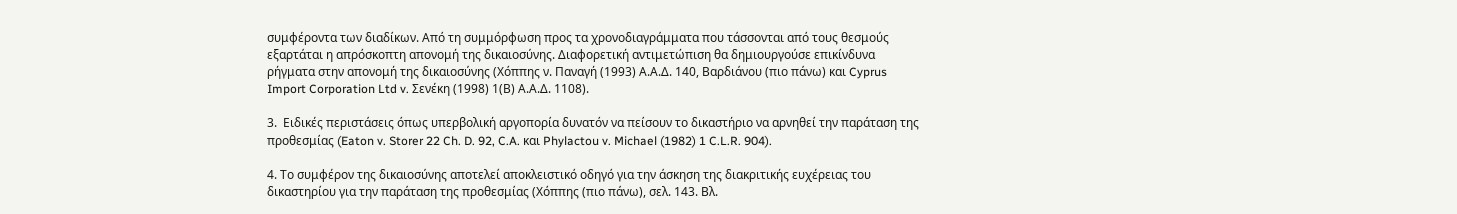συμφέροντα των διαδίκων. Από τη συμμόρφωση προς τα χρονοδιαγράμματα που τάσσονται από τους θεσμούς εξαρτάται η απρόσκοπτη απονομή της δικαιοσύνης. Διαφορετική αντιμετώπιση θα δημιουργούσε επικίνδυνα ρήγματα στην απονομή της δικαιοσύνης (Χόππης ν. Παναγή (1993) Α.Α.Δ. 140, Βαρδιάνου (πιο πάνω) και Cyprus Import Corporation Ltd v. Σενέκη (1998) 1(Β) Α.Α.Δ. 1108).

3.  Ειδικές περιστάσεις όπως υπερβολική αργοπορία δυνατόν να πείσουν το δικαστήριο να αρνηθεί την παράταση της προθεσμίας (Eaton v. Storer 22 Ch. D. 92, C.A. και Phylactou v. Michael (1982) 1 C.L.R. 904).

4. Το συμφέρον της δικαιοσύνης αποτελεί αποκλειστικό οδηγό για την άσκηση της διακριτικής ευχέρειας του δικαστηρίου για την παράταση της προθεσμίας (Χόππης (πιο πάνω), σελ. 143. Βλ.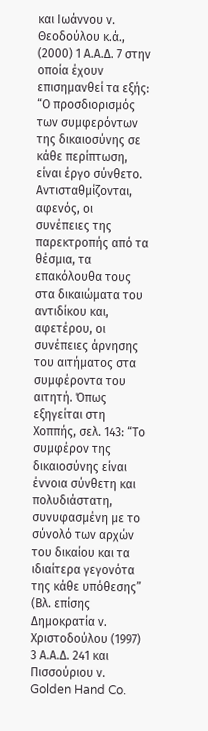και Ιωάννου ν. Θεοδούλου κ.ά., (2000) 1 Α.Α.Δ. 7 στην οποία έχουν επισημανθεί τα εξής: “Ο προσδιορισμός των συμφερόντων της δικαιοσύνης σε κάθε περίπτωση, είναι έργο σύνθετο. Αντισταθμίζονται, αφενός, οι συνέπειες της παρεκτροπής από τα θέσμια, τα επακόλουθα τους στα δικαιώματα του αντιδίκου και, αφετέρου, οι συνέπειες άρνησης του αιτήματος στα συμφέροντα του αιτητή. Όπως εξηγείται στη Χοππής, σελ. 143: “Το συμφέρον της δικαιοσύνης είναι έννοια σύνθετη και πολυδιάστατη, συνυφασμένη με το σύνολό των αρχών του δικαίου και τα ιδιαίτερα γεγονότα της κάθε υπόθεσης” (Βλ. επίσης Δημοκρατία ν. Χριστοδούλου (1997) 3 Α.Α.Δ. 241 και Πισσούριου ν. Golden Hand Co.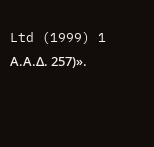Ltd (1999) 1 Α.Α.Δ. 257)».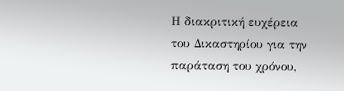Η διακριτική ευχέρεια του Δικαστηρίου για την παράταση του χρόνου,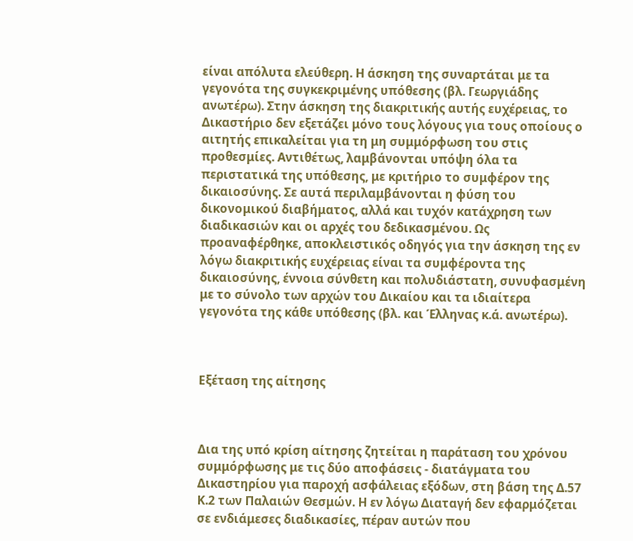είναι απόλυτα ελεύθερη. Η άσκηση της συναρτάται με τα γεγονότα της συγκεκριμένης υπόθεσης (βλ. Γεωργιάδης ανωτέρω). Στην άσκηση της διακριτικής αυτής ευχέρειας, το Δικαστήριο δεν εξετάζει μόνο τους λόγους για τους οποίους ο αιτητής επικαλείται για τη μη συμμόρφωση του στις προθεσμίες. Αντιθέτως, λαμβάνονται υπόψη όλα τα περιστατικά της υπόθεσης, με κριτήριο το συμφέρον της δικαιοσύνης. Σε αυτά περιλαμβάνονται η φύση του δικονομικού διαβήματος, αλλά και τυχόν κατάχρηση των διαδικασιών και οι αρχές του δεδικασμένου. Ως προαναφέρθηκε, αποκλειστικός οδηγός για την άσκηση της εν λόγω διακριτικής ευχέρειας είναι τα συμφέροντα της δικαιοσύνης, έννοια σύνθετη και πολυδιάστατη, συνυφασμένη με το σύνολο των αρχών του Δικαίου και τα ιδιαίτερα γεγονότα της κάθε υπόθεσης (βλ. και Έλληνας κ.ά. ανωτέρω).



Εξέταση της αίτησης



Δια της υπό κρίση αίτησης ζητείται η παράταση του χρόνου συμμόρφωσης με τις δύο αποφάσεις - διατάγματα του Δικαστηρίου για παροχή ασφάλειας εξόδων, στη βάση της Δ.57 Κ.2 των Παλαιών Θεσμών. Η εν λόγω Διαταγή δεν εφαρμόζεται σε ενδιάμεσες διαδικασίες, πέραν αυτών που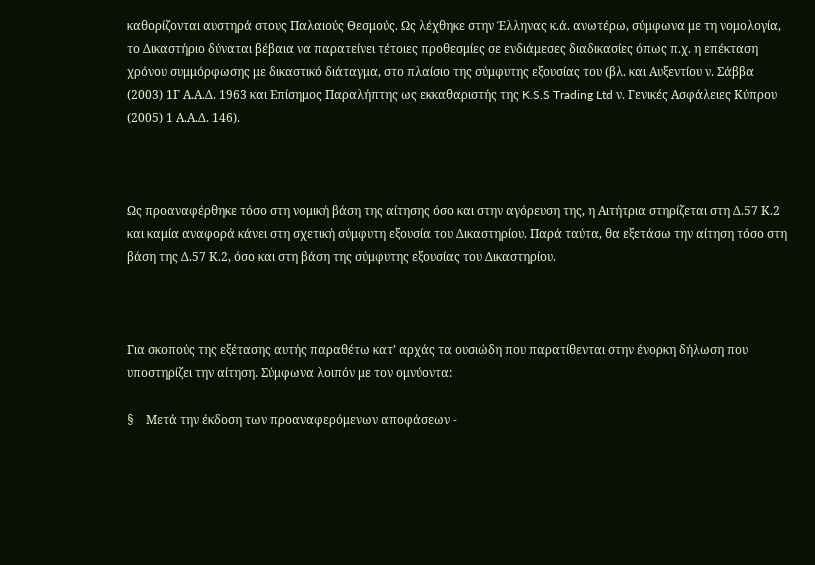καθορίζονται αυστηρά στους Παλαιούς Θεσμούς. Ως λέχθηκε στην Έλληνας κ.ά. ανωτέρω, σύμφωνα με τη νομολογία, το Δικαστήριο δύναται βέβαια να παρατείνει τέτοιες προθεσμίες σε ενδιάμεσες διαδικασίες όπως π.χ. η επέκταση χρόνου συμμόρφωσης με δικαστικό διάταγμα, στο πλαίσιο της σύμφυτης εξουσίας του (βλ. και Αυξεντίου ν. Σάββα (2003) 1Γ Α.Α.Δ. 1963 και Επίσημος Παραλήπτης ως εκκαθαριστής της K.S.S Trading Ltd ν. Γενικές Ασφάλειες Κύπρου (2005) 1 Α.Α.Δ. 146).



Ως προαναφέρθηκε τόσο στη νομική βάση της αίτησης όσο και στην αγόρευση της, η Αιτήτρια στηρίζεται στη Δ.57 Κ.2 και καμία αναφορά κάνει στη σχετική σύμφυτη εξουσία του Δικαστηρίου. Παρά ταύτα, θα εξετάσω την αίτηση τόσο στη βάση της Δ.57 Κ.2, όσο και στη βάση της σύμφυτης εξουσίας του Δικαστηρίου.



Για σκοπούς της εξέτασης αυτής παραθέτω κατ’ αρχάς τα ουσιώδη που παρατίθενται στην ένορκη δήλωση που υποστηρίζει την αίτηση. Σύμφωνα λοιπόν με τον ομνύοντα:

§    Μετά την έκδοση των προαναφερόμενων αποφάσεων -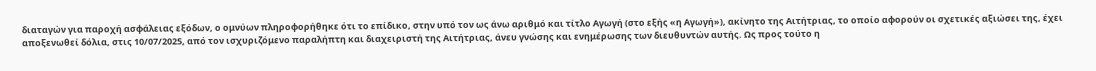διαταγών για παροχή ασφάλειας εξόδων, ο ομνύων πληροφορήθηκε ότι το επίδικο, στην υπό τον ως άνω αριθμό και τίτλο Αγωγή (στο εξής «η Αγωγή»), ακίνητο της Αιτήτριας, το οποίο αφορούν οι σχετικές αξιώσει της, έχει αποξενωθεί δόλια, στις 10/07/2025, από τον ισχυριζόμενο παραλήπτη και διαχειριστή της Αιτήτριας, άνευ γνώσης και ενημέρωσης των διευθυντών αυτής. Ως προς τούτο η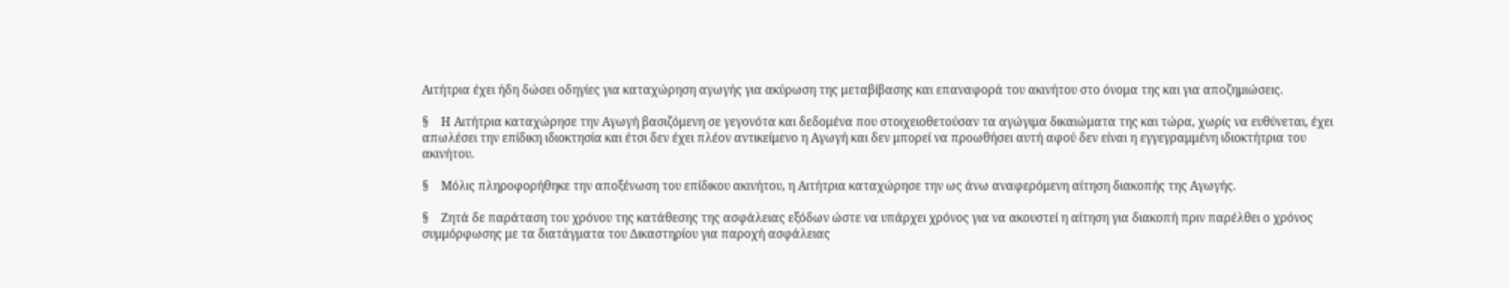Αιτήτρια έχει ήδη δώσει οδηγίες για καταχώρηση αγωγής για ακύρωση της μεταβίβασης και επαναφορά του ακινήτου στο όνομα της και για αποζημιώσεις.

§    Η Αιτήτρια καταχώρησε την Αγωγή βασιζόμενη σε γεγονότα και δεδομένα που στοιχειοθετούσαν τα αγώγιμα δικαιώματα της και τώρα, χωρίς να ευθύνεται, έχει απωλέσει την επίδικη ιδιοκτησία και έτσι δεν έχει πλέον αντικείμενο η Αγωγή και δεν μπορεί να προωθήσει αυτή αφού δεν είναι η εγγεγραμμένη ιδιοκτήτρια του ακινήτου.

§    Μόλις πληροφορήθηκε την αποξένωση του επίδικου ακινήτου, η Αιτήτρια καταχώρησε την ως άνω αναφερόμενη αίτηση διακοπής της Αγωγής.

§    Ζητά δε παράταση του χρόνου της κατάθεσης της ασφάλειας εξόδων ώστε να υπάρχει χρόνος για να ακουστεί η αίτηση για διακοπή πριν παρέλθει ο χρόνος συμμόρφωσης με τα διατάγματα του Δικαστηρίου για παροχή ασφάλειας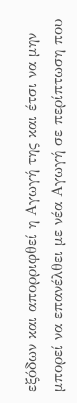εξόδων και απορριφθεί η Αγωγή της και έτσι να μην μπορεί να επανέλθει με νέα Αγωγή σε περίπτωση που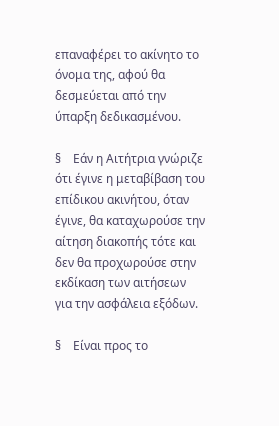επαναφέρει το ακίνητο το όνομα της, αφού θα δεσμεύεται από την ύπαρξη δεδικασμένου.

§    Εάν η Αιτήτρια γνώριζε ότι έγινε η μεταβίβαση του επίδικου ακινήτου, όταν έγινε, θα καταχωρούσε την αίτηση διακοπής τότε και δεν θα προχωρούσε στην εκδίκαση των αιτήσεων για την ασφάλεια εξόδων.

§    Είναι προς το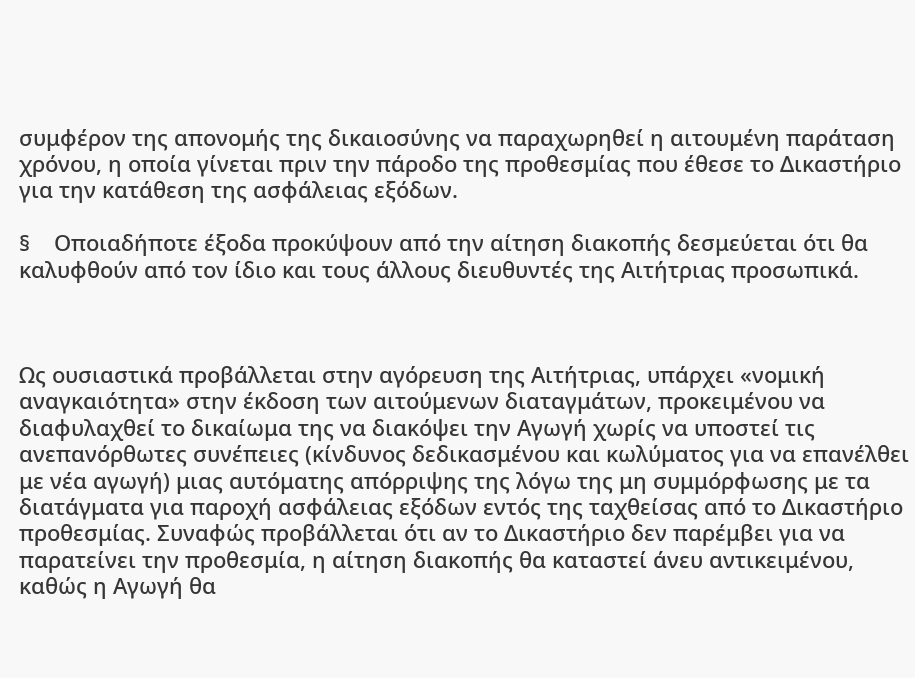συμφέρον της απονομής της δικαιοσύνης να παραχωρηθεί η αιτουμένη παράταση χρόνου, η οποία γίνεται πριν την πάροδο της προθεσμίας που έθεσε το Δικαστήριο για την κατάθεση της ασφάλειας εξόδων.

§    Οποιαδήποτε έξοδα προκύψουν από την αίτηση διακοπής δεσμεύεται ότι θα καλυφθούν από τον ίδιο και τους άλλους διευθυντές της Αιτήτριας προσωπικά.



Ως ουσιαστικά προβάλλεται στην αγόρευση της Αιτήτριας, υπάρχει «νομική αναγκαιότητα» στην έκδοση των αιτούμενων διαταγμάτων, προκειμένου να διαφυλαχθεί το δικαίωμα της να διακόψει την Αγωγή χωρίς να υποστεί τις ανεπανόρθωτες συνέπειες (κίνδυνος δεδικασμένου και κωλύματος για να επανέλθει με νέα αγωγή) μιας αυτόματης απόρριψης της λόγω της μη συμμόρφωσης με τα διατάγματα για παροχή ασφάλειας εξόδων εντός της ταχθείσας από το Δικαστήριο προθεσμίας. Συναφώς προβάλλεται ότι αν το Δικαστήριο δεν παρέμβει για να παρατείνει την προθεσμία, η αίτηση διακοπής θα καταστεί άνευ αντικειμένου, καθώς η Αγωγή θα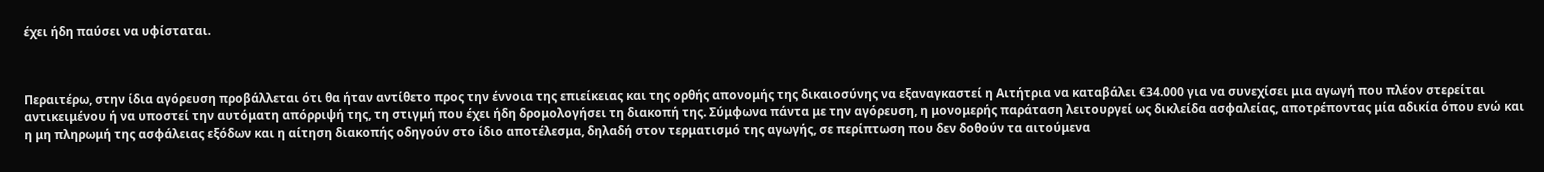έχει ήδη παύσει να υφίσταται.



Περαιτέρω, στην ίδια αγόρευση προβάλλεται ότι θα ήταν αντίθετο προς την έννοια της επιείκειας και της ορθής απονομής της δικαιοσύνης να εξαναγκαστεί η Αιτήτρια να καταβάλει €34.000 για να συνεχίσει μια αγωγή που πλέον στερείται αντικειμένου ή να υποστεί την αυτόματη απόρριψή της, τη στιγμή που έχει ήδη δρομολογήσει τη διακοπή της. Σύμφωνα πάντα με την αγόρευση, η μονομερής παράταση λειτουργεί ως δικλείδα ασφαλείας, αποτρέποντας μία αδικία όπου ενώ και η μη πληρωμή της ασφάλειας εξόδων και η αίτηση διακοπής οδηγούν στο ίδιο αποτέλεσμα, δηλαδή στον τερματισμό της αγωγής, σε περίπτωση που δεν δοθούν τα αιτούμενα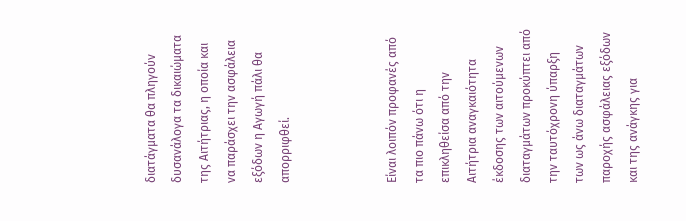διατάγματα θα πληγούν δυσανάλογα τα δικαιώματα της Αιτήτριας, η οποία και να παράσχει την ασφάλεια εξόδων η Αγωγή πάλι θα απορριφθεί.



Είναι λοιπόν προφανές από τα πιο πάνω ότι η επικληθείσα από την Αιτήτρια αναγκαιότητα έκδοσης των αιτούμενων διαταγμάτων προκύπτει από την ταυτόχρονη ύπαρξη των ως άνω διαταγμάτων παροχής ασφάλειας εξόδων και της ανάγκης για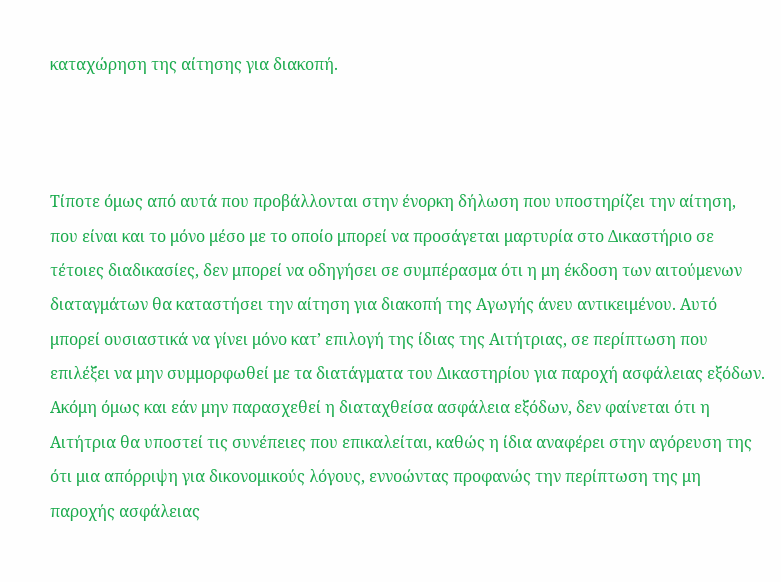καταχώρηση της αίτησης για διακοπή.



Τίποτε όμως από αυτά που προβάλλονται στην ένορκη δήλωση που υποστηρίζει την αίτηση, που είναι και το μόνο μέσο με το οποίο μπορεί να προσάγεται μαρτυρία στο Δικαστήριο σε τέτοιες διαδικασίες, δεν μπορεί να οδηγήσει σε συμπέρασμα ότι η μη έκδοση των αιτούμενων διαταγμάτων θα καταστήσει την αίτηση για διακοπή της Αγωγής άνευ αντικειμένου. Αυτό μπορεί ουσιαστικά να γίνει μόνο κατ’ επιλογή της ίδιας της Αιτήτριας, σε περίπτωση που επιλέξει να μην συμμορφωθεί με τα διατάγματα του Δικαστηρίου για παροχή ασφάλειας εξόδων. Ακόμη όμως και εάν μην παρασχεθεί η διαταχθείσα ασφάλεια εξόδων, δεν φαίνεται ότι η Αιτήτρια θα υποστεί τις συνέπειες που επικαλείται, καθώς η ίδια αναφέρει στην αγόρευση της ότι μια απόρριψη για δικονομικούς λόγους, εννοώντας προφανώς την περίπτωση της μη παροχής ασφάλειας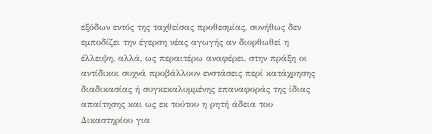εξόδων εντός της ταχθείσας προθεσμίας, συνήθως δεν εμποδίζει την έγερση νέας αγωγής αν διορθωθεί η έλλειψη, αλλά, ως περαιτέρω αναφέρει, στην πράξη οι αντίδικοι συχνά προβάλλουν ενστάσεις περί κατάχρησης διαδικασίας ή συγκεκαλυμμένης επαναφοράς της ίδιας απαίτησης και ως εκ τούτου η ρητή άδεια του Δικαστηρίου για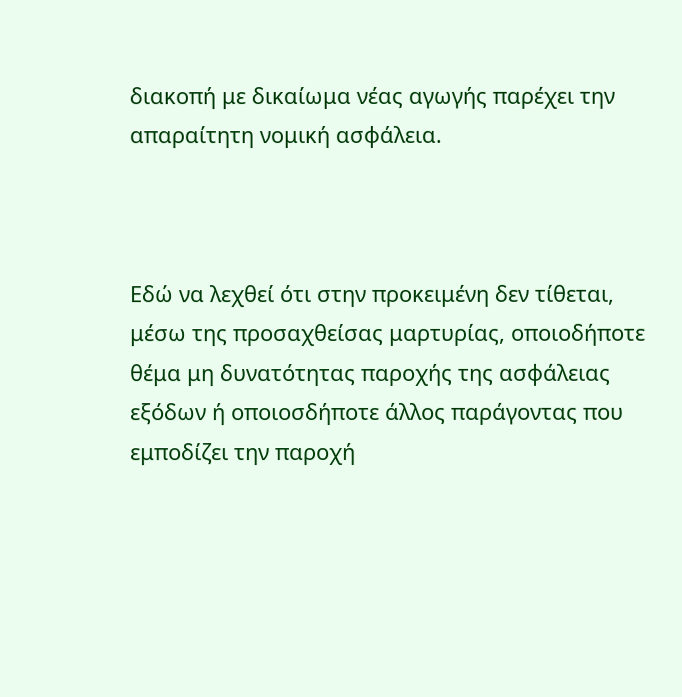διακοπή με δικαίωμα νέας αγωγής παρέχει την απαραίτητη νομική ασφάλεια.



Εδώ να λεχθεί ότι στην προκειμένη δεν τίθεται, μέσω της προσαχθείσας μαρτυρίας, οποιοδήποτε θέμα μη δυνατότητας παροχής της ασφάλειας εξόδων ή οποιοσδήποτε άλλος παράγοντας που εμποδίζει την παροχή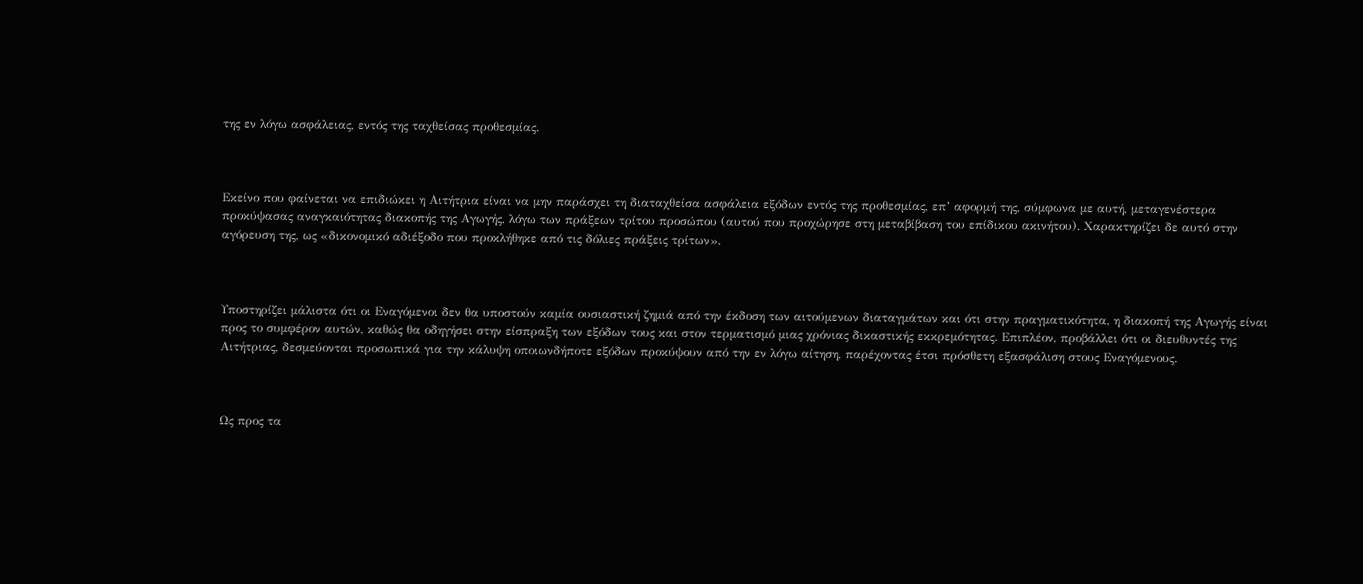της εν λόγω ασφάλειας, εντός της ταχθείσας προθεσμίας.



Εκείνο που φαίνεται να επιδιώκει η Αιτήτρια είναι να μην παράσχει τη διαταχθείσα ασφάλεια εξόδων εντός της προθεσμίας, επ’ αφορμή της, σύμφωνα με αυτή, μεταγενέστερα προκύψασας αναγκαιότητας διακοπής της Αγωγής, λόγω των πράξεων τρίτου προσώπου (αυτού που προχώρησε στη μεταβίβαση του επίδικου ακινήτου). Χαρακτηρίζει δε αυτό στην αγόρευση της, ως «δικονομικό αδιέξοδο που προκλήθηκε από τις δόλιες πράξεις τρίτων».



Υποστηρίζει μάλιστα ότι οι Εναγόμενοι δεν θα υποστούν καμία ουσιαστική ζημιά από την έκδοση των αιτούμενων διαταγμάτων και ότι στην πραγματικότητα, η διακοπή της Αγωγής είναι προς το συμφέρον αυτών, καθώς θα οδηγήσει στην είσπραξη των εξόδων τους και στον τερματισμό μιας χρόνιας δικαστικής εκκρεμότητας. Επιπλέον, προβάλλει ότι οι διευθυντές της Αιτήτριας, δεσμεύονται προσωπικά για την κάλυψη οποιωνδήποτε εξόδων προκύψουν από την εν λόγω αίτηση, παρέχοντας έτσι πρόσθετη εξασφάλιση στους Εναγόμενους.



Ως προς τα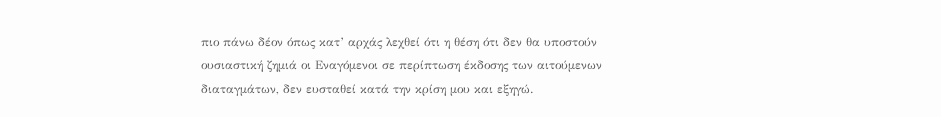πιο πάνω δέον όπως κατ’ αρχάς λεχθεί ότι η θέση ότι δεν θα υποστούν ουσιαστική ζημιά οι Εναγόμενοι σε περίπτωση έκδοσης των αιτούμενων διαταγμάτων, δεν ευσταθεί κατά την κρίση μου και εξηγώ.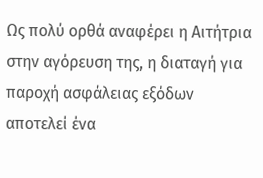Ως πολύ ορθά αναφέρει η Αιτήτρια στην αγόρευση της, η διαταγή για παροχή ασφάλειας εξόδων αποτελεί ένα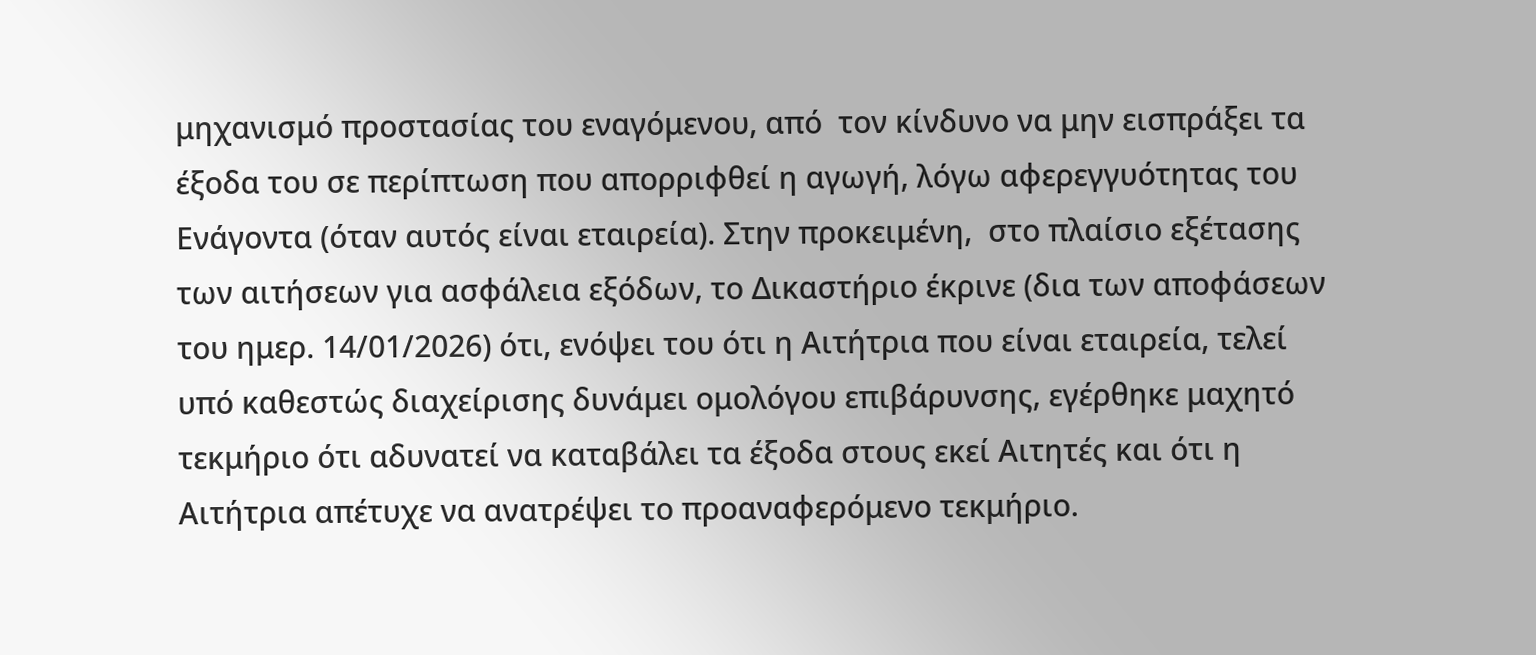μηχανισμό προστασίας του εναγόμενου, από  τον κίνδυνο να μην εισπράξει τα έξοδα του σε περίπτωση που απορριφθεί η αγωγή, λόγω αφερεγγυότητας του Ενάγοντα (όταν αυτός είναι εταιρεία). Στην προκειμένη,  στο πλαίσιο εξέτασης των αιτήσεων για ασφάλεια εξόδων, το Δικαστήριο έκρινε (δια των αποφάσεων του ημερ. 14/01/2026) ότι, ενόψει του ότι η Αιτήτρια που είναι εταιρεία, τελεί υπό καθεστώς διαχείρισης δυνάμει ομολόγου επιβάρυνσης, εγέρθηκε μαχητό τεκμήριο ότι αδυνατεί να καταβάλει τα έξοδα στους εκεί Αιτητές και ότι η Αιτήτρια απέτυχε να ανατρέψει το προαναφερόμενο τεκμήριο.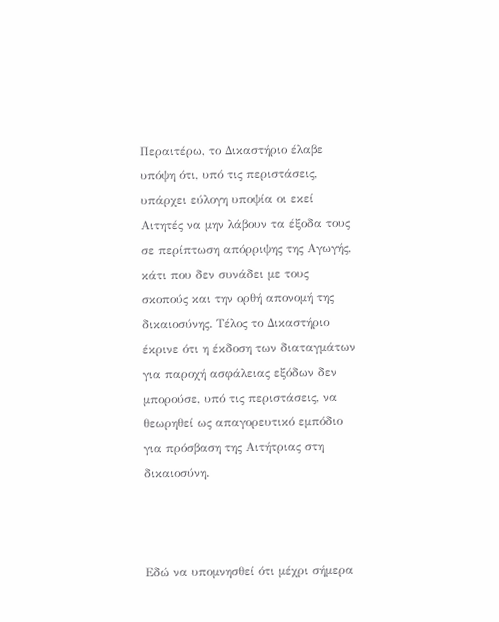Περαιτέρω, το Δικαστήριο έλαβε υπόψη ότι, υπό τις περιστάσεις, υπάρχει εύλογη υποψία οι εκεί Αιτητές να μην λάβουν τα έξοδα τους σε περίπτωση απόρριψης της Αγωγής, κάτι που δεν συνάδει με τους σκοπούς και την ορθή απονομή της δικαιοσύνης. Τέλος το Δικαστήριο έκρινε ότι η έκδοση των διαταγμάτων για παροχή ασφάλειας εξόδων δεν μπορούσε, υπό τις περιστάσεις, να θεωρηθεί ως απαγορευτικό εμπόδιο για πρόσβαση της Αιτήτριας στη δικαιοσύνη.



Εδώ να υπομνησθεί ότι μέχρι σήμερα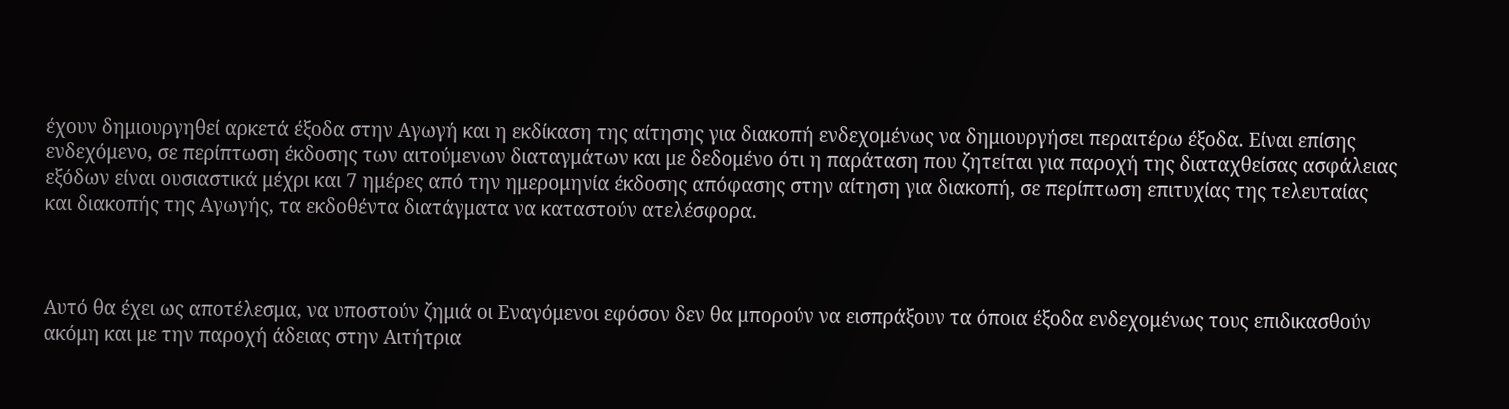έχουν δημιουργηθεί αρκετά έξοδα στην Αγωγή και η εκδίκαση της αίτησης για διακοπή ενδεχομένως να δημιουργήσει περαιτέρω έξοδα. Είναι επίσης ενδεχόμενο, σε περίπτωση έκδοσης των αιτούμενων διαταγμάτων και με δεδομένο ότι η παράταση που ζητείται για παροχή της διαταχθείσας ασφάλειας εξόδων είναι ουσιαστικά μέχρι και 7 ημέρες από την ημερομηνία έκδοσης απόφασης στην αίτηση για διακοπή, σε περίπτωση επιτυχίας της τελευταίας και διακοπής της Αγωγής, τα εκδοθέντα διατάγματα να καταστούν ατελέσφορα.



Αυτό θα έχει ως αποτέλεσμα, να υποστούν ζημιά οι Εναγόμενοι εφόσον δεν θα μπορούν να εισπράξουν τα όποια έξοδα ενδεχομένως τους επιδικασθούν ακόμη και με την παροχή άδειας στην Αιτήτρια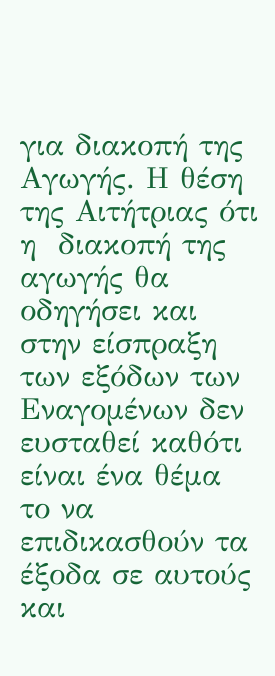για διακοπή της Αγωγής. Η θέση της Αιτήτριας ότι η  διακοπή της αγωγής θα οδηγήσει και στην είσπραξη των εξόδων των Εναγομένων δεν ευσταθεί καθότι είναι ένα θέμα το να επιδικασθούν τα έξοδα σε αυτούς και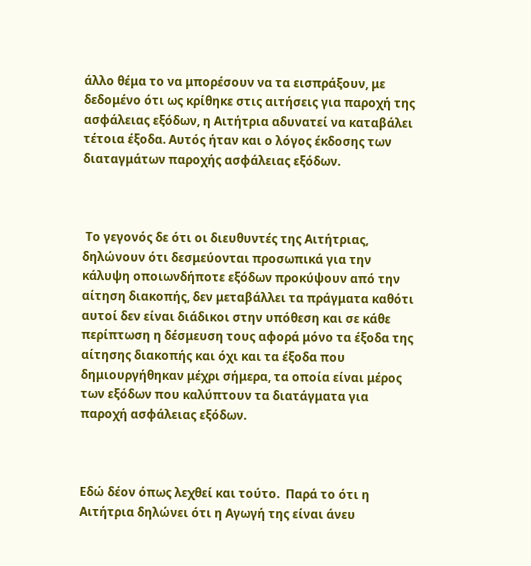άλλο θέμα το να μπορέσουν να τα εισπράξουν, με δεδομένο ότι ως κρίθηκε στις αιτήσεις για παροχή της ασφάλειας εξόδων, η Αιτήτρια αδυνατεί να καταβάλει τέτοια έξοδα. Αυτός ήταν και ο λόγος έκδοσης των διαταγμάτων παροχής ασφάλειας εξόδων.



 Το γεγονός δε ότι οι διευθυντές της Αιτήτριας, δηλώνουν ότι δεσμεύονται προσωπικά για την κάλυψη οποιωνδήποτε εξόδων προκύψουν από την αίτηση διακοπής, δεν μεταβάλλει τα πράγματα καθότι αυτοί δεν είναι διάδικοι στην υπόθεση και σε κάθε περίπτωση η δέσμευση τους αφορά μόνο τα έξοδα της αίτησης διακοπής και όχι και τα έξοδα που δημιουργήθηκαν μέχρι σήμερα, τα οποία είναι μέρος των εξόδων που καλύπτουν τα διατάγματα για παροχή ασφάλειας εξόδων.



Εδώ δέον όπως λεχθεί και τούτο.  Παρά το ότι η Αιτήτρια δηλώνει ότι η Αγωγή της είναι άνευ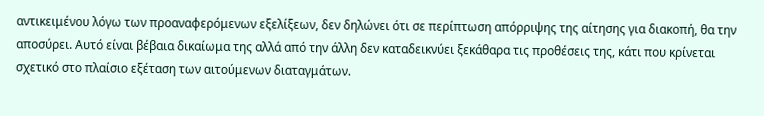αντικειμένου λόγω των προαναφερόμενων εξελίξεων, δεν δηλώνει ότι σε περίπτωση απόρριψης της αίτησης για διακοπή, θα την αποσύρει. Αυτό είναι βέβαια δικαίωμα της αλλά από την άλλη δεν καταδεικνύει ξεκάθαρα τις προθέσεις της, κάτι που κρίνεται σχετικό στο πλαίσιο εξέταση των αιτούμενων διαταγμάτων.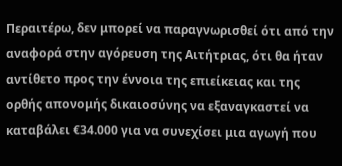Περαιτέρω, δεν μπορεί να παραγνωρισθεί ότι από την αναφορά στην αγόρευση της Αιτήτριας, ότι θα ήταν αντίθετο προς την έννοια της επιείκειας και της ορθής απονομής δικαιοσύνης να εξαναγκαστεί να καταβάλει €34.000 για να συνεχίσει μια αγωγή που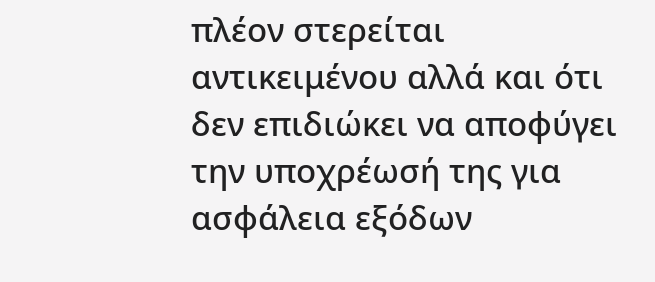πλέον στερείται αντικειμένου αλλά και ότι δεν επιδιώκει να αποφύγει την υποχρέωσή της για ασφάλεια εξόδων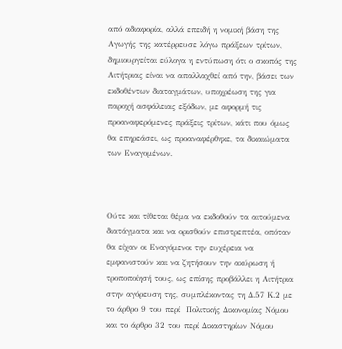από αδιαφορία, αλλά επειδή η νομική βάση της Αγωγής της κατέρρευσε λόγω πράξεων τρίτων, δημιουργείται εύλογα η εντύπωση ότι ο σκοπός της Αιτήτριας είναι να απαλλαχθεί από την, βάσει των εκδοθέντων διαταγμάτων, υποχρέωση της για παροχή ασφάλειας εξόδων, με αφορμή τις προαναφερόμενες πράξεις τρίτων, κάτι που όμως θα επηρεάσει, ως προαναφέρθηκε, τα δικαιώματα των Εναγομένων.



Ούτε και τίθεται θέμα να εκδοθούν τα αιτούμενα διατάγματα και να ορισθούν επιστρεπτέα, οπόταν θα είχαν οι Εναγόμενοι την ευχέρεια να εμφανιστούν και να ζητήσουν την ακύρωση ή τροποποίησή τους, ως επίσης προβάλλει η Αιτήτρια στην αγόρευση της, συμπλέκοντας τη Δ.57 Κ.2 με το άρθρο 9 του περί  Πολιτικής Δικονομίας Νόμου και το άρθρο 32 του περί Δικαστηρίων Νόμου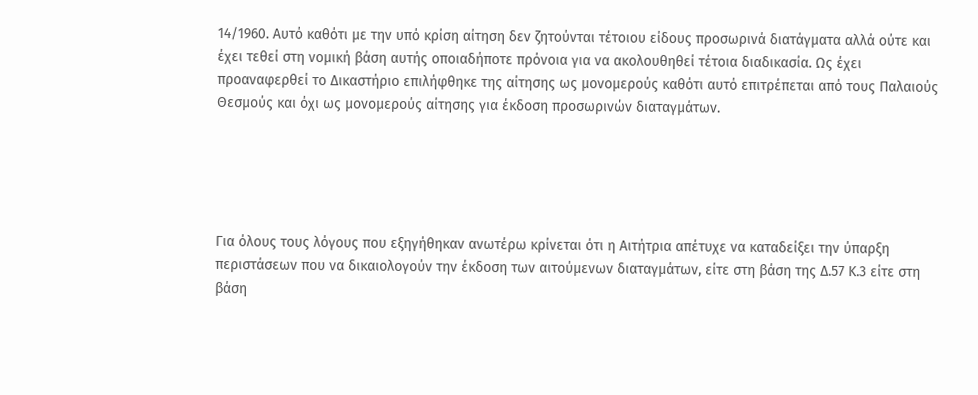14/1960. Αυτό καθότι με την υπό κρίση αίτηση δεν ζητούνται τέτοιου είδους προσωρινά διατάγματα αλλά ούτε και έχει τεθεί στη νομική βάση αυτής οποιαδήποτε πρόνοια για να ακολουθηθεί τέτοια διαδικασία. Ως έχει προαναφερθεί το Δικαστήριο επιλήφθηκε της αίτησης ως μονομερούς καθότι αυτό επιτρέπεται από τους Παλαιούς Θεσμούς και όχι ως μονομερούς αίτησης για έκδοση προσωρινών διαταγμάτων.





Για όλους τους λόγους που εξηγήθηκαν ανωτέρω κρίνεται ότι η Αιτήτρια απέτυχε να καταδείξει την ύπαρξη περιστάσεων που να δικαιολογούν την έκδοση των αιτούμενων διαταγμάτων, είτε στη βάση της Δ.57 Κ.3 είτε στη βάση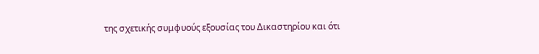της σχετικής συμφυούς εξουσίας του Δικαστηρίου και ότι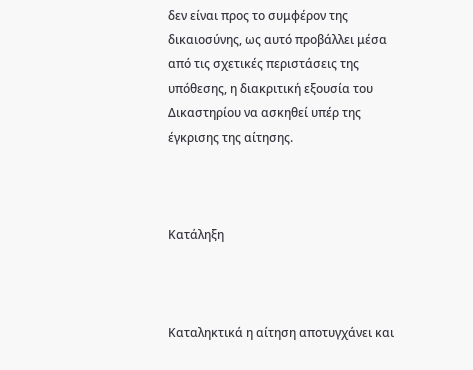δεν είναι προς το συμφέρον της δικαιοσύνης, ως αυτό προβάλλει μέσα από τις σχετικές περιστάσεις της υπόθεσης, η διακριτική εξουσία του Δικαστηρίου να ασκηθεί υπέρ της έγκρισης της αίτησης.



Κατάληξη



Καταληκτικά η αίτηση αποτυγχάνει και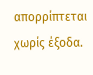απορρίπτεται χωρίς έξοδα.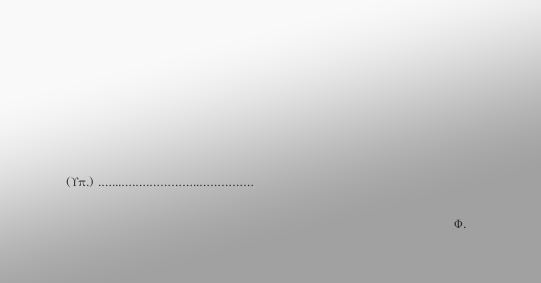(Υπ.) .…...….….…………..……………

                                                                                                 Φ.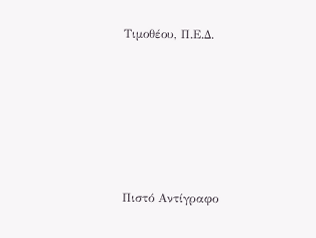Τιμοθέου, Π.Ε.Δ.









Πιστό Αντίγραφο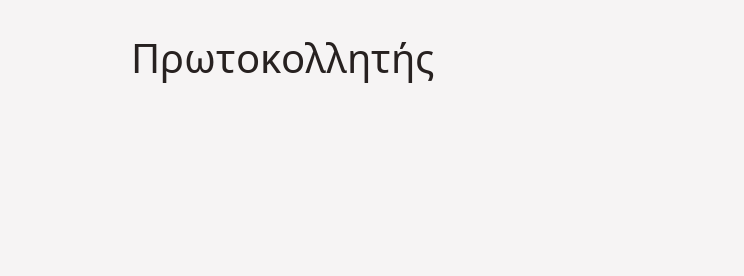Πρωτοκολλητής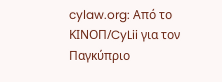cylaw.org: Από το ΚΙΝOΠ/CyLii για τον Παγκύπριο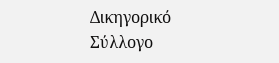Δικηγορικό Σύλλογο